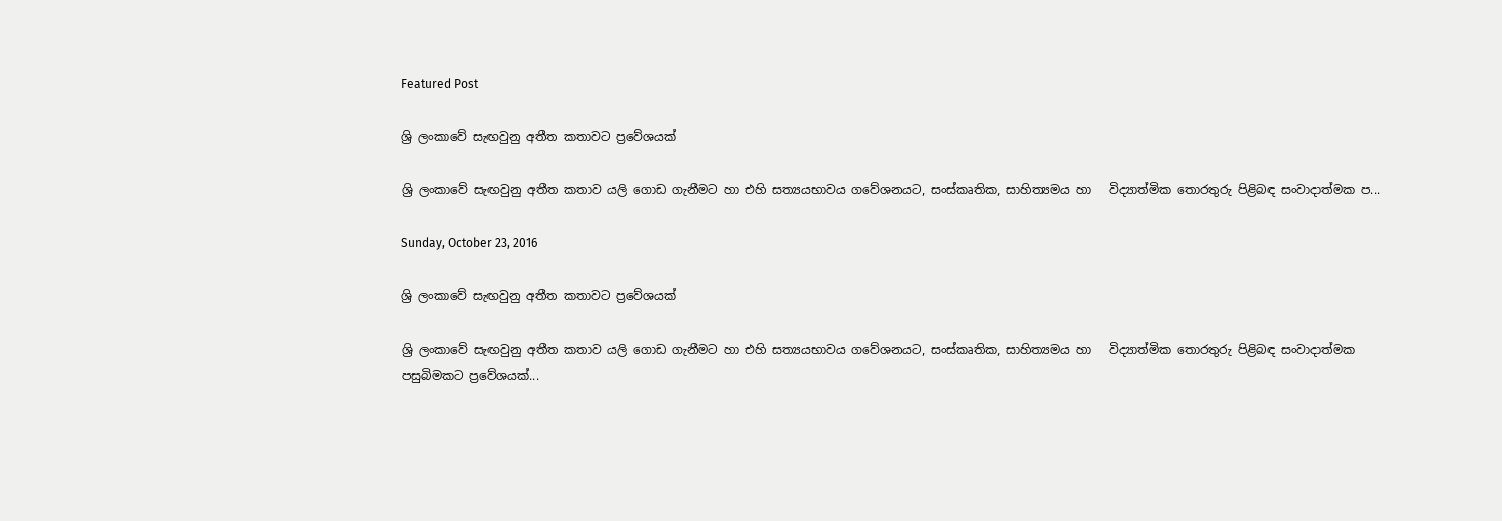Featured Post

ශ්‍රි ලංකාවේ සැඟවුනු අතීත කතාවට ප්‍රවේශයක්

ශ්‍රි ලංකාවේ සැඟවුනු අතීත කතාව යලි ගොඩ ගැනීමට හා එහි සත්‍යයභාවය ගවේශනයට, සංස්කෘතික, සාහිත්‍යමය හා   විද්‍යාත්මික තොරතුරු පිළිබඳ සංවාදාත්මක ප...

Sunday, October 23, 2016

ශ්‍රි ලංකාවේ සැඟවුනු අතීත කතාවට ප්‍රවේශයක්

ශ්‍රි ලංකාවේ සැඟවුනු අතීත කතාව යලි ගොඩ ගැනීමට හා එහි සත්‍යයභාවය ගවේශනයට, සංස්කෘතික, සාහිත්‍යමය හා   විද්‍යාත්මික තොරතුරු පිළිබඳ සංවාදාත්මක පසුබිමකට ප්‍රවේශයක්...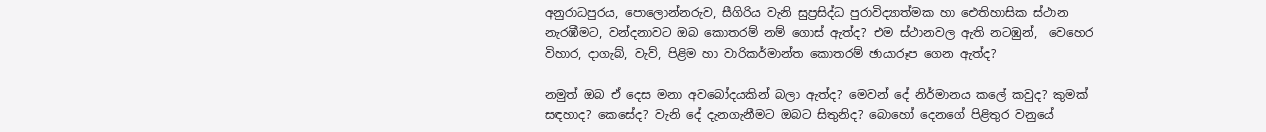අනුරාධපුරය, පොලොන්නරුව, සීගිරිය වැනි සුප්‍රසිද්ධ පුරාවිද්‍යාත්මක හා ඓතිහාසික ස්ථාන නැරඹීමට, වන්දනාවට ඔබ කොතරම් නම් ගොස් ඇත්ද? එම ස්ථානවල ඇති නටඹුන්,  වෙහෙර විහාර, දාගැබ්, වැව්, පිළිම හා වාරිකර්මාන්ත කොතරම් ඡායාරූප ගෙන ඇත්ද?

නමුත් ඔබ ඒ දෙස මනා අවබෝදයකින් බලා ඇත්ද? මෙවන් දේ නිර්මානය කලේ කවුද? කුමක් සඳහාද? කෙසේද? වැනි දේ දැනගැනීමට ඔබට සිතුනිද? බොහෝ දෙනගේ පිළිතුර වනුයේ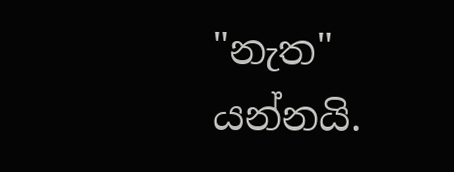"නැත" යන්නයි.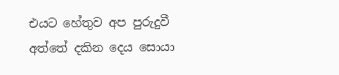එයට හේතුව අප පුරුදුවී අත්තේ දකින දෙය සොයා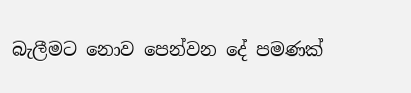බැලීමට නොව පෙන්වන දේ පමණක්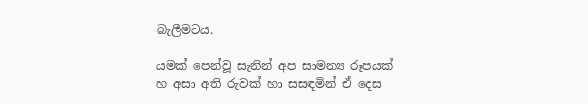බැලීමටය.

යමක් පෙන්වූ සැනින් අප සාමන්‍ය රූපයක් හ අසා අති රුවක් හා සසඳමින් ඒ දෙස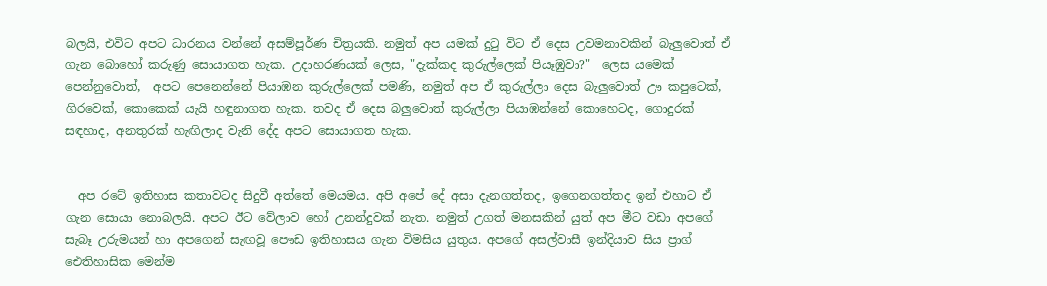බලයි, එවිට අපට ධාරනය වන්නේ අසම්පූර්ණ චිත්‍රයකි. නමුත් අප යමක් දුටු විට ඒ දෙස උවමනාවකින් බැලුවොත් ඒ ගැන බොහෝ කරුණු සොයාගත හැක. උදාහරණයක් ලෙස, "දැක්කද කුරුල්ලෙක් පියෑඹුවා?"  ලෙස යමෙක් පෙන්නුවොත්,  අපට පෙනෙන්නේ පියාඹන කුරුල්ලෙක් පමණි, නමුත් අප ඒ කුරුල්ලා දෙස බැලුවොත් ඌ කපුටෙක්, ගිරවෙක්, කොකෙක් යැයි හඳුනාගත හැක. තවද ඒ දෙස බලුවොත් කුරුල්ලා පියාඹන්නේ කොහෙටද, ගොදුරක් සඳහාද, අනතුරක් හැඟිලාද වැනි දේද අපට සොයාගත හැක.


  අප රටේ ඉතිහාස කතාවටද සිදුවී අත්තේ මෙයමය. අපි අපේ දේ අසා දැනගත්තද, ඉගෙනගත්තද ඉන් එහාට ඒ ගැන සොයා නොබලයි. අපට ඊට වේලාව හෝ උනන්දුවක් නැත. නමුත් උගත් මනසකින් යුත් අප මීට වඩා අපගේ සැබෑ උරුමයන් හා අපගෙන් සැඟවූ පෞඩ ඉතිහාසය ගැන විමසිය යුතුය. අපගේ අසල්වාසී ඉන්දියාව සිය ප්‍රාග් ඓතිහාසික මෙන්ම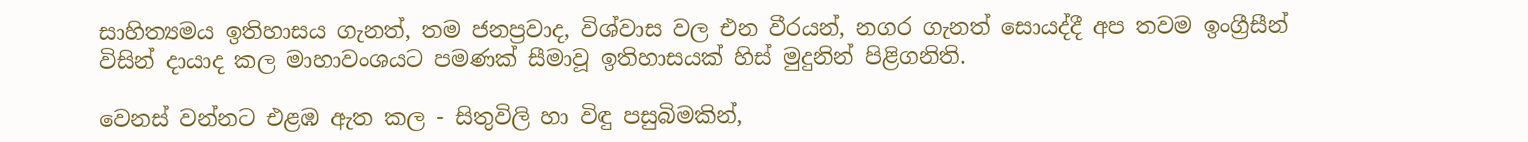සාහිත්‍යමය ඉතිහාසය ගැනත්, තම ජනප්‍රවාද, විශ්වාස වල එන වීරයන්, නගර ගැනත් සොයද්දී අප තවම ඉංග්‍රීසීන් විසින් දායාද කල මාහාවංශයට පමණක් සීමාවූ ඉතිහාසයක් හිස් මුදුනින් පිළිගනිති.

වෙනස් වන්නට එළඹ ඇත කල - සිතුවිලි හා විඳු පසුබිමකින්,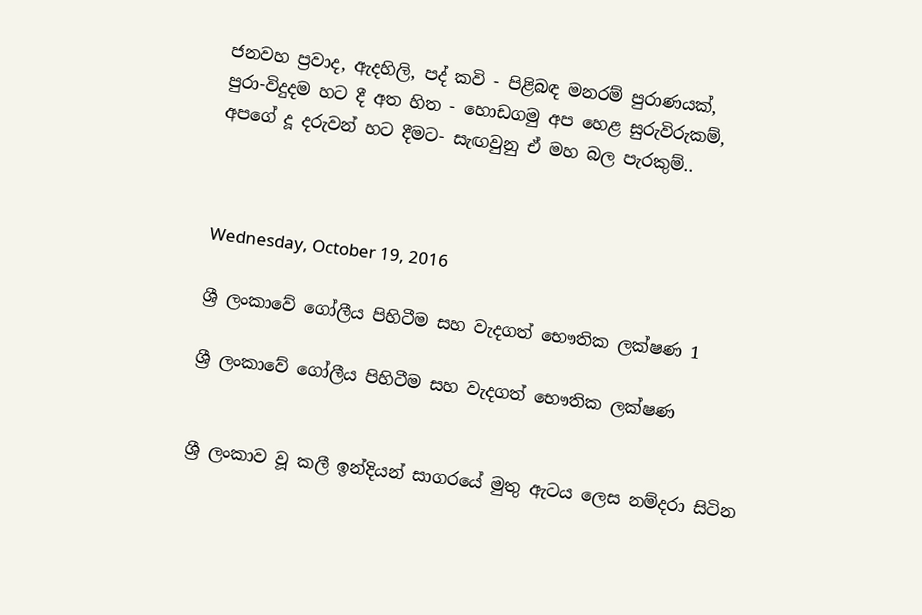ජනවහ ප්‍රවාද, ඇදහිලි, පද් කවි - පිළිබඳ මනරම් පුරාණයක්,
පුරා-විදුදම හට දී අත හිත - හොඩගමු අප හෙළ සුරුවිරුකම්,
අපගේ දූ දරුවන් හට දීමට- සැඟවුනු ඒ මහ බල පැරකුම්..



Wednesday, October 19, 2016

ශ්‍රී ලංකාවේ ගෝලීය පිහිටීම සහ වැදගත් භෞතික ලක්ෂණ 1

ශ්‍රී ලංකාවේ ගෝලීය පිහිටීම සහ වැදගත් භෞතික ලක්ෂණ


ශ්‍රී ලංකාව වූ කලී ඉන්දියන් සාගරයේ මුතු ඇටය ලෙස නම්දරා සිටින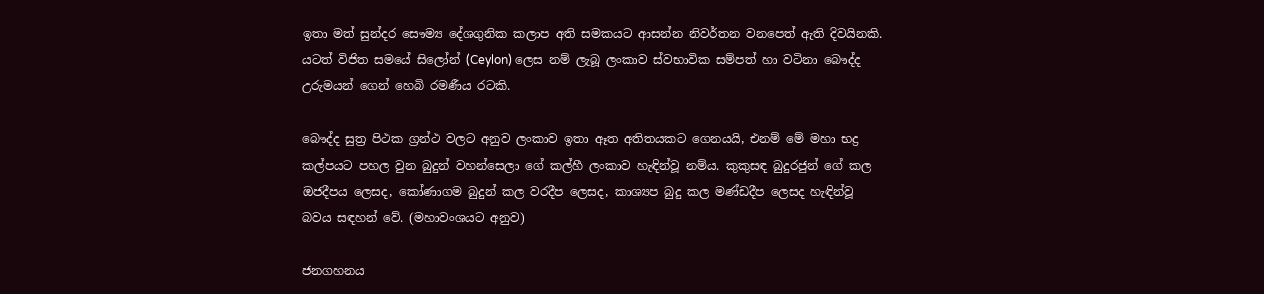ඉතා මත් සුන්දර සෞම්‍ය දේශගුනික කලාප අති සමකයට ආසන්න නිවර්තන වනපෙත් ඇති දිවයිනකි.
යටත් විජිත සමයේ සිලෝන් (Ceylon) ලෙස නම් ලැබූ ලංකාව ස්වභාවික සම්පත් හා වටිනා බෞද්ද උරුමයන් ගෙන් හෙබි රමණීය රටකි.

බෞද්ද සුත්‍ර පිථක ග්‍රන්ථ වලට අනුව ලංකාව ඉතා ඈත අතිතයකට ගෙනයයි, එනම් මේ මහා භද්‍ර කල්පයට පහල වුන බුදුන් වහන්සෙලා ගේ කල්හී ලංකාව හැඳින්වූ නම්ය. කුකුසඳ බුදුරජුන් ගේ කල ඔජදීපය ලෙසද, කෝණාගම බුදුන් කල වරදීප ලෙසද, කාශ්‍යප බුදු කල මණ්ඩදීප ලෙසද හැඳින්වූ බවය සඳහන් වේ. (මහාවංශයට අනුව)

ජනගහනය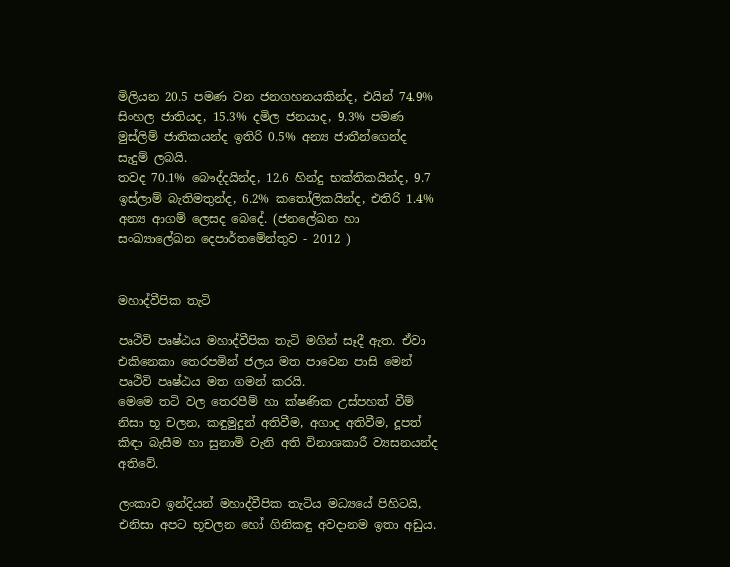මිලියන 20.5 පමණ වන ජනගහනයකින්ද, එයින් 74.9% සිංහල ජාතියද, 15.3% දමිල ජනයාද, 9.3% පමණ මුස්ලිම් ජාතිකයන්ද ඉතිරි 0.5% අන්‍ය ජාතීන්ගෙන්ද සැදුම් ලබයි.
තවද 70.1% බෞද්දයින්ද, 12.6 හින්දු භක්තිකයින්ද, 9.7 ඉස්ලාම් බැතිමතුන්ද, 6.2% කතෝලිකයින්ද, එතිරි 1.4% අන්‍ය ආගම් ලෙසද බෙදේ. (ජනලේඛන හා සංඛ්‍යාලේඛන දෙපාර්තමේන්තුව - 2012 )


මහාද්වීපික තැටි

පෘථිවි පෘෂ්ඨය මහාද්වීපික තැටි මගින් සෑදී ඇත. ඒවා එකිනෙකා තෙරපමින් ජලය මත පාවෙන පාසි මෙන් පෘථිවි පෘෂ්ඨය මත ගමන් කරයි.
මෙමෙ තටි වල තෙරපීම් හා ක්ෂණික උස්පහත් වීම් නිසා භූ චලන, කඳුමුදුන් අතිවීම, අගාද අතිවීම, දූපත් කිඳා බැසීම හා සුනාමි වැනි අති විනාශකාරී ව්‍යසනයන්ද අතිවේ.

ලංකාව ඉන්දියන් මහාද්වීපික තැටිය මධ්‍යයේ පිහිටයි, එනිසා අපට භූචලන හෝ ගිනිකඳු අවදානම ඉතා අඩුය.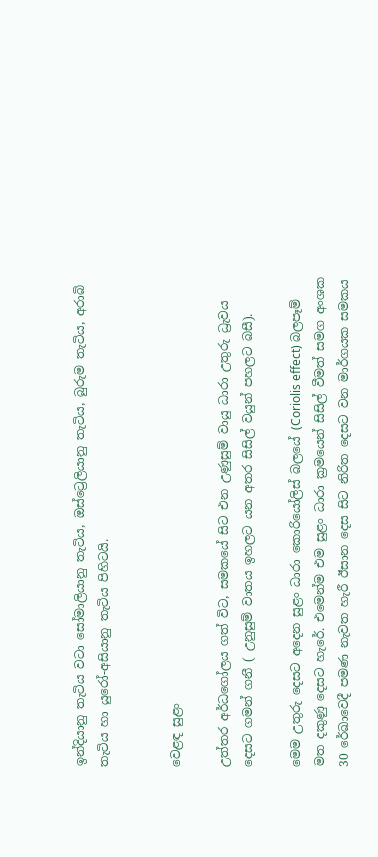ඉන්දියානු තැටිය වටා සෝමාලියානු තැටිය, ඔස්ට්‍රෙලියානු තැටිය, බුරුම තැටිය, අරාබි තැටිය හා යුරෝ-අසියානු තැටිය පිහිටයි.


වෙළඳ සුළං

උත්තර අර්ධගෝලය ගත් විට, සමකයේ සිට එන උණුසුම් වායු ධාරා උතුරු ධ්‍රැවය දෙසට ගමන් ගනී ( උනුසුම් වාතය ඉහලට යන අතර සිසිල් වයුන් පහලට බසී).

මෙම උතුරු දෙසට අදෙන සුළං ධාරා කොරියෝලිස් බලයේ (Coriolis effect) බලපෑම් මත දකුණු දෙසට හැරේ. එමෙන්ම එම සුළං ධාරා ක්‍රමයෙන් සිසිල් වීමත් සමග අංශක 30 රේඛාවෙදී පමණ නැවත හැරී ඊසාන දෙස සිට නිරිත දෙසට වන මාර්ගයක සමකය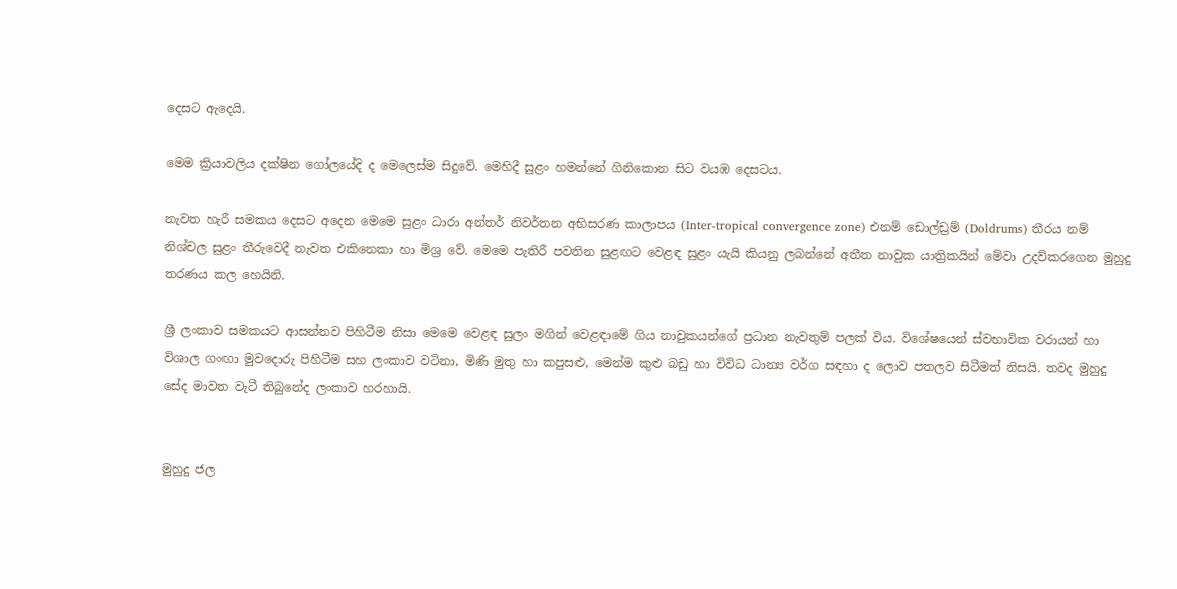දෙසට ඇදෙයි.

මෙම ක්‍රියාවලිය දක්ෂින ගෝලයේදි ද මෙලෙස්ම සිදුවේ. මෙහිදී සුළං හමන්නේ ගිනිකොන සිට වයඹ දෙසටය.

නැවත හැරී සමකය දෙසට අදෙන මෙමෙ සුළං ධාරා අන්තර් නිවර්තන අභිසරණ කාලාපය (Inter-tropical convergence zone) එනම් ඩොල්ඩ්‍රම් (Doldrums) තීරය නම් නිශ්චල සුළං තීරුවෙදී නැවත එකිනෙකා හා මිශ්‍ර වේ. මෙමෙ පැතිරී පවතින සුළඟට වෙළඳ සුළං යැයි කියනු ලබන්නේ අතීත නාවුක යාත්‍රිකයින් මේවා උදව්කරගෙන මුහුදු තරණය කල හෙයිනි.

ශ්‍රී ලංකාව සමකයට ආසන්නව පිහිටීම නිසා මෙමෙ වෙළඳ සුලං මගින් වෙළඳාමේ ගිය නාවුකයන්ගේ ප්‍රධාන නැවතුම් පලක් විය. විශේෂයෙන් ස්වභාවික වරායන් හා විශාල ගංඟා මුවදොරු පිහිටීම සහ ලංකාව වටිනා, මිණි මුතු හා කපුසළු, මෙන්ම කුළු බඩු හා විවිධ ධාන්‍ය වර්ග සඳහා ද ලොව පතලව සිටීමත් නිසයි. තවද මුහුදු සේද මාවත වැටී තිබුනේද ලංකාව හරහායි.


මුහුදු ජල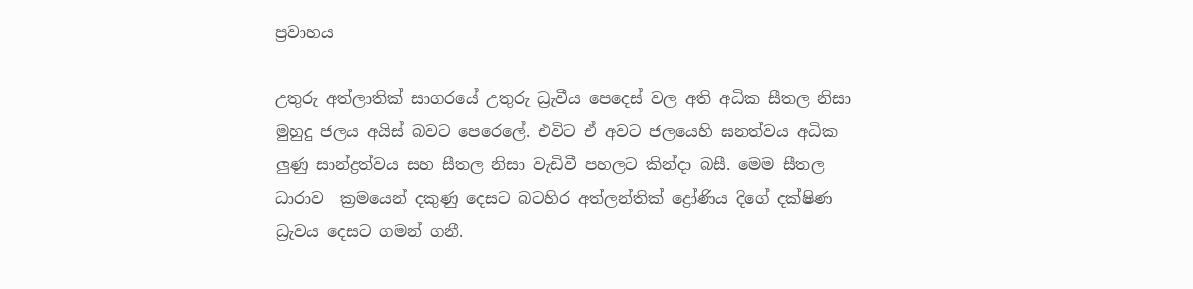ප්‍රවාහය

උතුරු අත්ලාතික් සාගරයේ උතුරු ධ්‍රැවීය පෙදෙස් වල අති අධික සීතල නිසා මුහුදු ජලය අයිස් බවට පෙරෙලේ. එවිට ඒ අවට ජලයෙහි ඝනත්වය අධික ලුණු සාන්ද්‍රත්වය සහ සීතල නිසා වැඩිවී පහලට කින්දා බසී. මෙම සීතල ධාරාව  ක්‍රමයෙන් දකුණු දෙසට බටහිර අත්ලන්තික් ද්‍රෝණිය දිගේ දක්ෂිණ ධ්‍රැවය දෙසට ගමන් ගනී.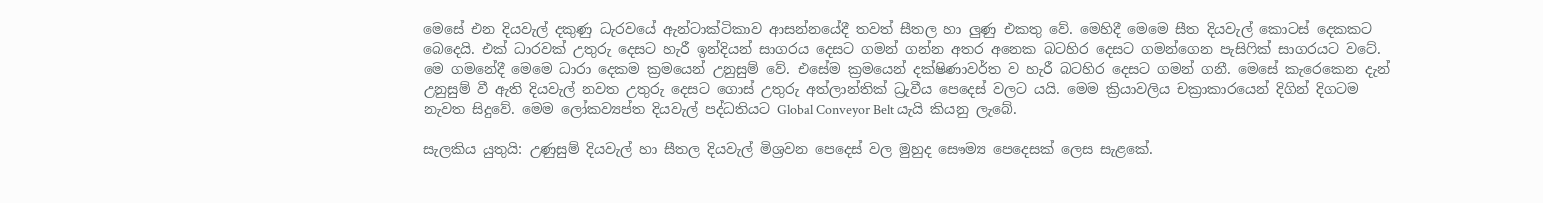මෙසේ එන දියවැල් දකුණු ධැරවයේ ඇන්ටාක්ටිකාව ආසන්නයේදී තවත් සීතල හා ලුණු එකතු වේ. මෙහිදී මෙමෙ සීත දියවැල් කොටස් දෙකකට බෙදෙයි. එක් ධාරවක් උතුරු දෙසට හැරී ඉන්දියන් සාගරය දෙසට ගමන් ගන්න අතර අනෙක බටහිර දෙසට ගමන්ගෙන පැසිෆික් සාගරයට වටේ. මෙ ගමනේදී මෙමෙ ධාරා දෙකම ක්‍රමයෙන් උනුසුම් වේ. එසේම ක්‍රමයෙන් දක්ෂිණාවර්ත ව හැරී බටහිර දෙසට ගමන් ගනී. මෙසේ කැරෙකෙන දැන් උනුසුම් වී ඇති දියවැල් නවත උතුරු දෙසට ගොස් උතුරු අත්ලාන්තික් ධ්‍රැවීය පෙදෙස් වලට යයි. මෙම ක්‍රියාවලිය චක්‍රාකාරයෙන් දිගින් දිගටම නැවත සිදුවේ. මෙම ලෝකව්‍යප්ත දියවැල් පද්ධතියට Global Conveyor Belt යැයි කියනු ලැබේ.

සැලකිය යුතුයි: උණුසුම් දියවැල් හා සීතල දියවැල් මිශ්‍රවන පෙදෙස් වල මුහුද සෞම්‍ය පෙදෙසක් ලෙස සැළකේ.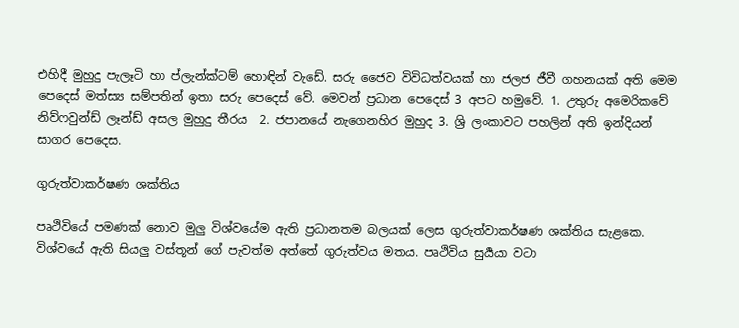එහිදී මුහුදු පැලෑටි හා ප්ලැන්ක්ටම් හොඳින් වැඩේ. සරු ජෛව විවිධත්වයක් හා ජලජ ජීවී ගහනයක් අති මෙම පෙදෙස් මත්ස්‍ය සම්පතින් ඉතා සරු පෙදෙස් වේ. මෙවන් ප්‍රධාන පෙදෙස් 3 අපට හමුවේ. 1. උතුරු අමෙරිකවේ නිව්ෆවුන්ඩ් ලෑන්ඩ් අසල මුහුදු තීරය  2. ජපානයේ නැගෙනහිර මුහුද 3. ශ්‍රි ලංකාවට පහලින් අති ඉන්දියන් සාගර පෙදෙස.

ගුරුත්වාකර්ෂණ ශක්තිය

පෘථිවියේ පමණක් නොව මුලු විශ්වයේම ඇති ප්‍රධානතම බලයක් ලෙස ගුරුත්වාකර්ෂණ ශක්තිය සැළකෙ. විශ්වයේ ඇති සියලු වස්තූන් ගේ පැවත්ම අත්තේ ගුරුත්වය මතය. පෘථිවිය සුර්‍යයා වටා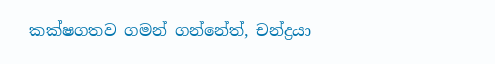කක්ෂගතව ගමන් ගන්නේත්, චන්ද්‍රයා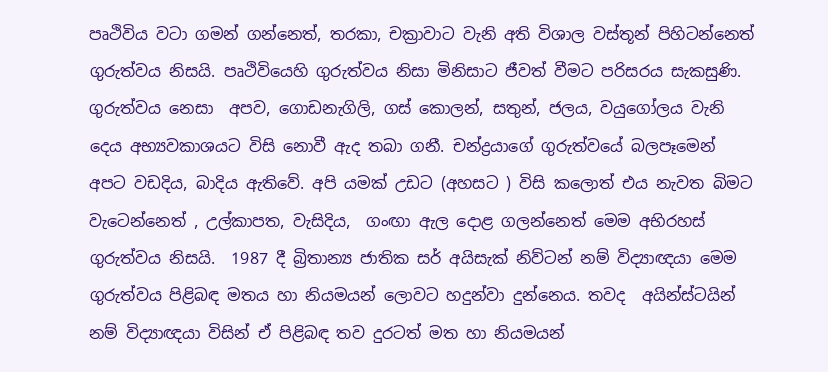පෘථිවිය වටා ගමන් ගන්නෙත්, තරකා, චක්‍රාවාට වැනි අති විශාල වස්තූන් පිහිටන්නෙත් ගුරුත්වය නිසයි. පෘථිවියෙහි ගුරුත්වය නිසා මිනිසාට ජීවත් වීමට පරිසරය සැකසුණි. ගුරුත්වය නෙසා  අපව, ගොඩනැගිලි, ගස් කොලන්, සතුන්, ජලය, වයුගෝලය වැනි දෙය අභ්‍යවකාශයට විසි නොවී ඇද තබා ගනී. චන්ද්‍රයාගේ ගුරුත්වයේ බලපෑමෙන් අපට වඩදිය, බාදිය ඇතිවේ. අපි යමක් උඩට (අහසට ) විසි කලොත් එය නැවත බිමට වැටෙන්නෙත් , උල්කාපත, වැසිදිය,  ගංඟා ඇල දොළ ගලන්නෙත් මෙම අභිරහස් ගුරුත්වය නිසයි.  1987 දී බ්‍රිතාන්‍ය ජාතික සර් අයිසැක් නිව්ටන් නම් විද්‍යාඥයා මෙම ගුරුත්වය පිළිබඳ මතය හා නියමයන් ලොවට හදුන්වා දුන්නෙය. තවද  අයින්ස්ටයින් නම් විද්‍යාඥයා විසින් ඒ පිළිබඳ තව දුරටත් මත හා නියමයන්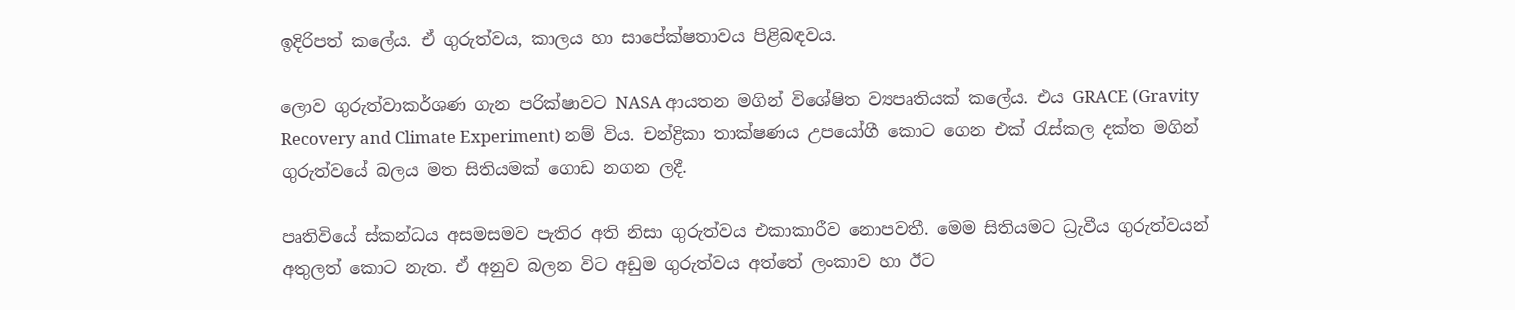ඉදිරිපත් කලේය. ඒ ගුරුත්වය, කාලය හා සාපේක්ෂතාවය පිළිබඳවය.

ලොව ගුරුත්වාකර්ශණ ගැන පරික්ෂාවට NASA ආයතන මගින් විශේෂිත ව්‍යපෘතියක් කලේය. එය GRACE (Gravity Recovery and Climate Experiment) නම් විය. චන්ද්‍රිකා තාක්ෂණය උපයෝගී කොට ගෙන එක් රැස්කල දක්ත මගින් ගුරුත්වයේ බලය මත සිතියමක් ගොඩ නගන ලදී.

පෘතිවියේ ස්කන්ධය අසමසමව පැතිර අති නිසා ගුරුත්වය එකාකාරීව නොපවතී. මෙම සිතියමට ධ්‍රැවීය ගුරුත්වයන් අතුලත් කොට නැත. ඒ අනුව බලන විට අඩුම ගුරුත්වය අත්තේ ලංකාව හා ඊට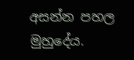අසන්න පහල මුහුදේය.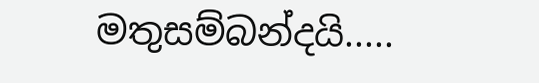මතුසම්බන්දයි.....